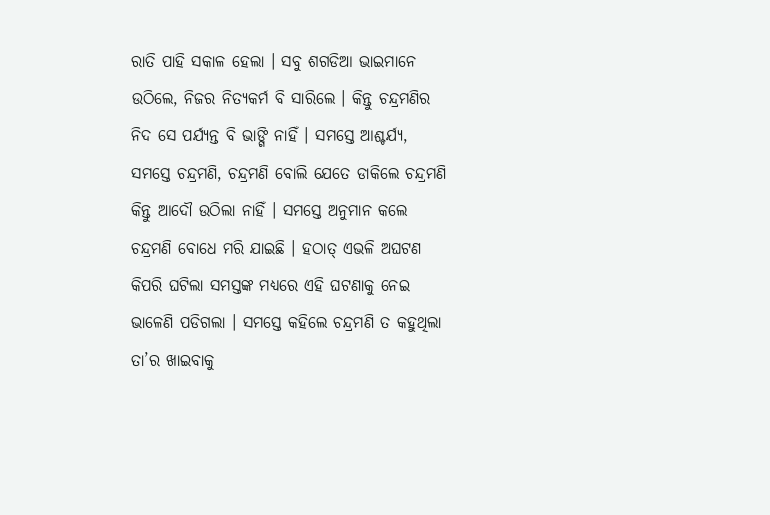ରାତି ପାହି ସକାଳ ହେଲା । ସବୁ ଶଗଡିଆ ଭାଇମାନେ ଉଠିଲେ, ନିଜର ନିତ୍ୟକର୍ମ ବି ସାରିଲେ । କିନ୍ତୁ ଚନ୍ଦ୍ରମଣିର ନିଦ ସେ ପର୍ଯ୍ୟନ୍ତ ବି ଭାଙ୍ଗି ନାହିଁ । ସମସ୍ତେ ଆଶ୍ଚର୍ଯ୍ୟ, ସମସ୍ତେ ଚନ୍ଦ୍ରମଣି, ଚନ୍ଦ୍ରମଣି ବୋଲି ଯେତେ ଡାକିଲେ ଚନ୍ଦ୍ରମଣି କିନ୍ତୁ ଆଦୌ ଉଠିଲା ନାହିଁ । ସମସ୍ତେ ଅନୁମାନ କଲେ ଚନ୍ଦ୍ରମଣି ବୋଧେ ମରି ଯାଇଛି । ହଠାତ୍ ଏଭଳି ଅଘଟଣ କିପରି ଘଟିଲା ସମସ୍ତଙ୍କ ମଧ୍ୟରେ ଏହି ଘଟଣାକୁ ନେଇ ଭାଳେଣି ପଡିଗଲା । ସମସ୍ତେ କହିଲେ ଚନ୍ଦ୍ରମଣି ତ କହୁଥିଲା ତା’ର ଖାଇବାକୁ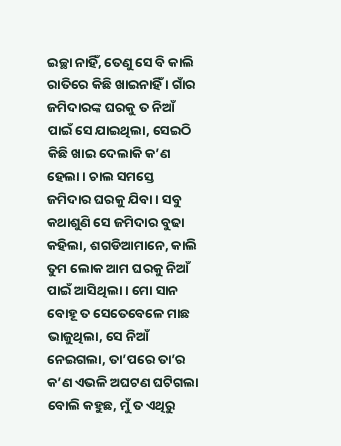ଇଚ୍ଛା ନାହିଁ, ତେଣୁ ସେ ବି କାଲି ରାତିରେ କିଛି ଖାଇନାହିଁ । ଗାଁର ଜମିଦାରଙ୍କ ଘରକୁ ତ ନିଆଁ ପାଇଁ ସେ ଯାଇଥିଲା, ସେଇଠି କିଛି ଖାଇ ଦେଲାକି କ’ଣ ହେଲା । ଚାଲ ସମସ୍ତେ ଜମିଦାର ଘରକୁ ଯିବା । ସବୁ କଥାଶୁଣି ସେ ଜମିଦାର ବୁଢା କହିଲା, ଶଗଡିଆମାନେ, କାଲି ତୁମ ଲୋକ ଆମ ଘରକୁ ନିଆଁ ପାଇଁ ଆସିଥିଲା । ମୋ ସାନ ବୋହୂ ତ ସେତେବେଳେ ମାଛ ଭାଜୁଥିଲା, ସେ ନିଆଁ ନେଇଗଲା, ତା’ପରେ ତା’ର କ’ଣ ଏଭଳି ଅଘଟଣ ଘଟିଗଲା ବୋଲି କହୁଛ, ମୁଁ ତ ଏଥିରୁ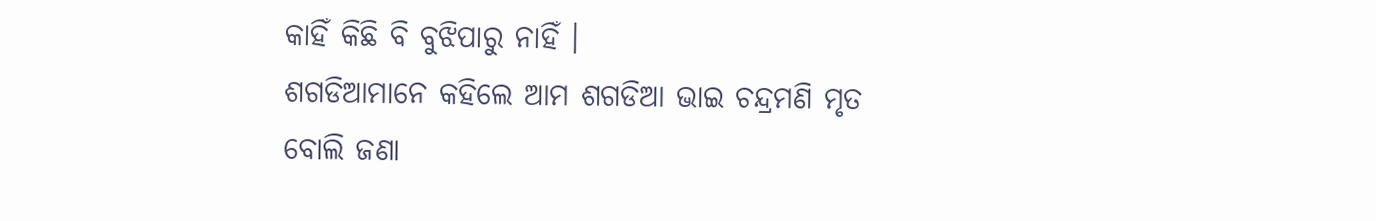କାହିଁ କିଛି ବି ବୁଝିପାରୁ ନାହିଁ ।
ଶଗଡିଆମାନେ କହିଲେ ଆମ ଶଗଡିଆ ଭାଇ ଚନ୍ଦ୍ରମଣି ମୃତ ବୋଲି ଜଣା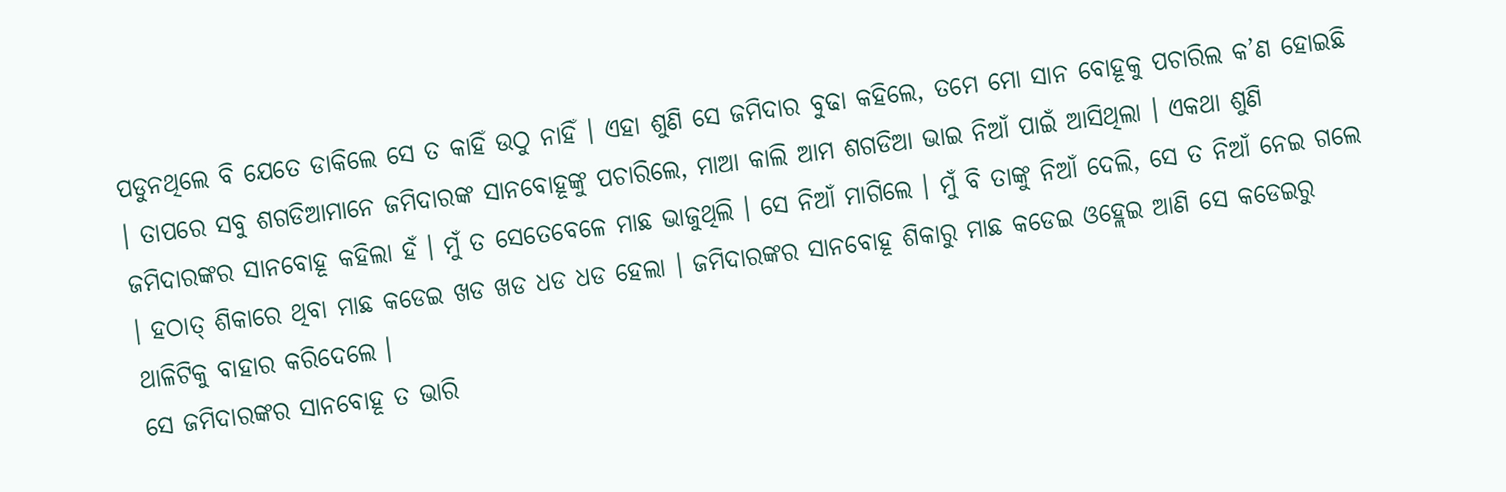ପଡୁନଥିଲେ ବି ଯେତେ ଡାକିଲେ ସେ ତ କାହିଁ ଉଠୁ ନାହିଁ । ଏହା ଶୁଣି ସେ ଜମିଦାର ବୁଢା କହିଲେ, ତମେ ମୋ ସାନ ବୋହୂକୁ ପଚାରିଲ କ’ଣ ହୋଇଛି । ତାପରେ ସବୁ ଶଗଡିଆମାନେ ଜମିଦାରଙ୍କ ସାନବୋହୂଙ୍କୁ ପଚାରିଲେ, ମାଆ କାଲି ଆମ ଶଗଡିଆ ଭାଇ ନିଆଁ ପାଇଁ ଆସିଥିଲା । ଏକଥା ଶୁଣି ଜମିଦାରଙ୍କର ସାନବୋହୂ କହିଲା ହଁ । ମୁଁ ତ ସେତେବେଳେ ମାଛ ଭାଜୁଥିଲି । ସେ ନିଆଁ ମାଗିଲେ । ମୁଁ ବି ତାଙ୍କୁ ନିଆଁ ଦେଲି, ସେ ତ ନିଆଁ ନେଇ ଗଲେ । ହଠାତ୍ ଶିକାରେ ଥିବା ମାଛ କଡେଇ ଖଡ ଖଡ ଧଡ ଧଡ ହେଲା । ଜମିଦାରଙ୍କର ସାନବୋହୂ ଶିକାରୁ ମାଛ କଡେଇ ଓହ୍ଲେଇ ଆଣି ସେ କଡେଇରୁ ଥାଳିଟିକୁ ବାହାର କରିଦେଲେ ।
ସେ ଜମିଦାରଙ୍କର ସାନବୋହୂ ତ ଭାରି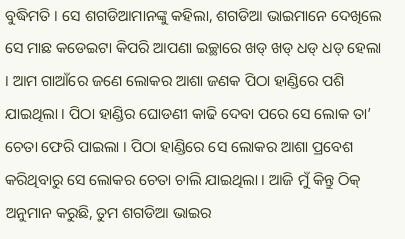ବୁଦ୍ଧିମତି । ସେ ଶଗଡିଆମାନଙ୍କୁ କହିଲା, ଶଗଡିଆ ଭାଇମାନେ ଦେଖିଲେ ସେ ମାଛ କଡେଇଟା କିପରି ଆପଣା ଇଚ୍ଛାରେ ଖଡ୍ ଖଡ୍ ଧଡ୍ ଧଡ୍ ହେଲା । ଆମ ଗାଆଁରେ ଜଣେ ଲୋକର ଆଶା ଜଣକ ପିଠା ହାଣ୍ଡିରେ ପଶି ଯାଇଥିଲା । ପିଠା ହାଣ୍ଡିର ଘୋଡଣୀ କାଢି ଦେବା ପରେ ସେ ଲୋକ ତା’ ଚେତା ଫେରି ପାଇଲା । ପିଠା ହାଣ୍ଡିରେ ସେ ଲୋକର ଆଶା ପ୍ରବେଶ କରିଥିବାରୁ ସେ ଲୋକର ଚେତା ଚାଲି ଯାଇଥିଲା । ଆଜି ମୁଁ କିନ୍ତୁ ଠିକ୍ ଅନୁମାନ କରୁଛି, ତୁମ ଶଗଡିଆ ଭାଇର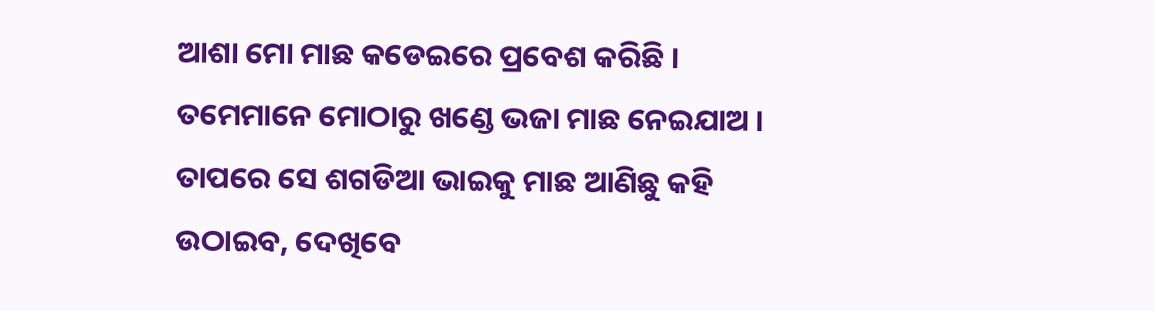ଆଶା ମୋ ମାଛ କଡେଇରେ ପ୍ରବେଶ କରିଛି । ତମେମାନେ ମୋଠାରୁ ଖଣ୍ଡେ ଭଜା ମାଛ ନେଇଯାଅ । ତାପରେ ସେ ଶଗଡିଆ ଭାଇକୁ ମାଛ ଆଣିଛୁ କହି ଉଠାଇବ, ଦେଖିବେ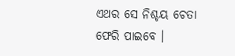ଏଥର ସେ ନିଶ୍ଚୟ ଚେତା ଫେରି ପାଇବେ ।